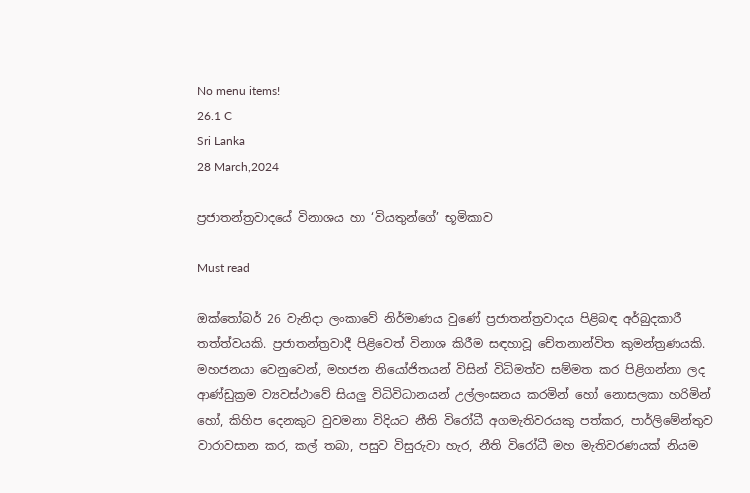No menu items!
26.1 C
Sri Lanka
28 March,2024

ප්‍රජාතන්ත්‍රවාදයේ විනාශය හා ‘වියතුන්ගේ’ භූමිකාව

Must read

ඔක්තෝබර් 26 වැනිදා ලංකාවේ නිර්මාණය වුණේ ප්‍රජාතන්ත්‍රවාදය පිළිබඳ අර්බුදකාරී තත්ත්වයකි. ප්‍රජාතන්ත්‍රවාදී පිළිවෙත් විනාශ කිරීම සඳහාවූ චේතනාන්විත කුමන්ත්‍රණයකි.
මහජනයා වෙනුවෙන්, මහජන නියෝජිතයන් විසින් විධිමත්ව සම්මත කර පිළිගන්නා ලද ආණ්ඩුක්‍රම ව්‍යවස්ථාවේ සියලු විධිවිධානයන් උල්ලංඝනය කරමින් හෝ නොසලකා හරිමින් හෝ, කිහිප දෙනකුට වුවමනා විදියට නීති විරෝධී අගමැතිවරයකු පත්කර, පාර්ලිමේන්තුව වාරාවසාන කර, කල් තබා, පසුව විසුරුවා හැර, නීති විරෝධී මහ මැතිවරණයක් නියම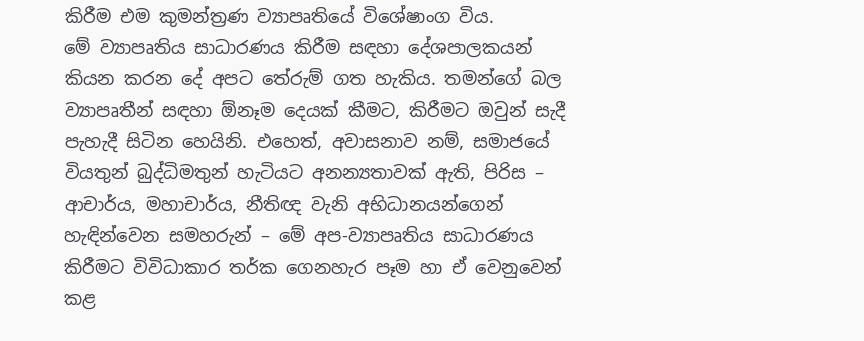කිරීම එම කුමන්ත්‍රණ ව්‍යාපෘතියේ විශේෂාංග විය.
මේ ව්‍යාපෘතිය සාධාරණය කිරීම සඳහා දේශපාලකයන් කියන කරන දේ අපට තේරුම් ගත හැකිය. තමන්ගේ බල ව්‍යාපෘතීන් සඳහා ඕනෑම දෙයක් කීමට, කිරීමට ඔවුන් සැදී පැහැදී සිටින හෙයිනි. එහෙත්, අවාසනාව නම්, සමාජයේ වියතුන් බුද්ධිමතුන් හැටියට අනන්‍යතාවක් ඇති, පිරිස – ආචාර්ය, මහාචාර්ය, නීතිඥ වැනි අභිධානයන්ගෙන් හැඳින්වෙන සමහරුන් – මේ අප-ව්‍යාපෘතිය සාධාරණය කිරීමට විවිධාකාර තර්ක ගෙනහැර පෑම හා ඒ වෙනුවෙන් කළ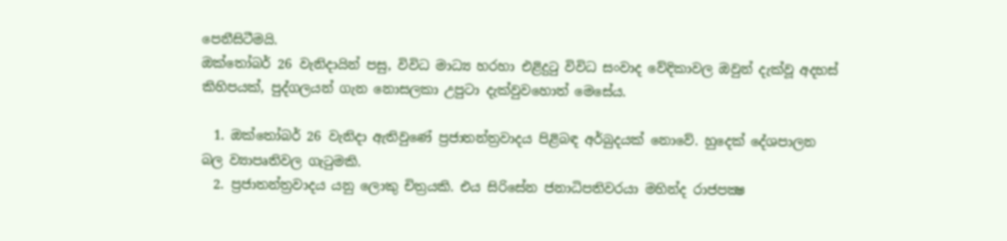පෙනීසිටීමයි.
ඔක්තෝබර් 26 වැනිදායින් පසු, විවිධ මාධ්‍ය හරහා එළිදුටු විවිධ සංවාද වේදිකාවල ඔවුන් දැක්වූ අදහස් කිහිපයක්, පුද්ගලයන් ගැන නොසලකා උපුටා දැක්වුවහොත් මෙසේය.

  1. ඔක්තෝබර් 26 වැනිදා ඇතිවුණේ ප්‍රජාතන්ත්‍රවාදය පිළිබඳ අර්බුදයක් නොවේ. හුදෙක් දේශපාලන බල ව්‍යාපෘතිවල ගැටුමකි.
  2. ප්‍රජාතන්ත්‍රවාදය යනු ලොකු චිත්‍රයකි. එය සිරිසේන ජනාධිපතිවරයා මහින්ද රාජපක්‍ෂ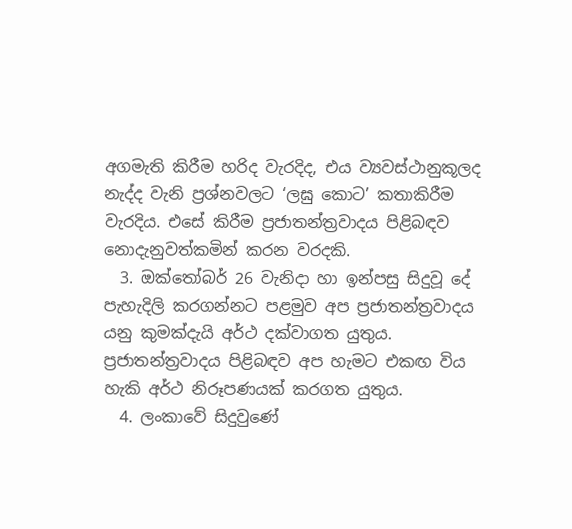අගමැති කිරීම හරිද වැරදිද, එය ව්‍යවස්ථානුකූලද නැද්ද වැනි ප්‍රශ්නවලට ‘ලඝු කොට’ කතාකිරීම වැරදිය. එසේ කිරීම ප්‍රජාතන්ත්‍රවාදය පිළිබඳව නොදැනුවත්කමින් කරන වරදකි.
  3. ඔක්තෝබර් 26 වැනිදා හා ඉන්පසු සිදුවූ දේ පැහැදිලි කරගන්නට පළමුව අප ප්‍රජාතන්ත්‍රවාදය යනු කුමක්දැයි අර්ථ දක්වාගත යුතුය. ප්‍රජාතන්ත්‍රවාදය පිළිබඳව අප හැමට එකඟ විය හැකි අර්ථ නිරූපණයක් කරගත යුතුය.
  4. ලංකාවේ සිදුවුණේ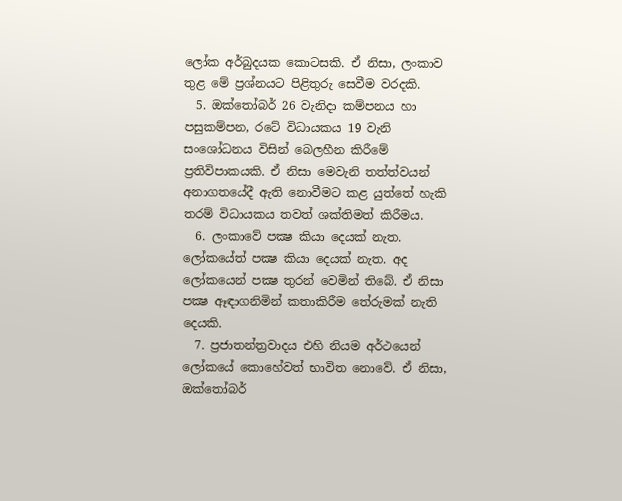ලෝක අර්බුදයක කොටසකි. ඒ නිසා, ලංකාව තුළ මේ ප්‍රශ්නයට පිළිතුරු සෙවීම වරදකි.
  5. ඔක්තෝබර් 26 වැනිදා කම්පනය හා පසුකම්පන, රටේ විධායකය 19 වැනි සංශෝධනය විසින් බෙලහීන කිරීමේ ප්‍රතිවිපාකයකි. ඒ නිසා මෙවැනි තත්ත්වයන් අනාගතයේදී ඇති නොවීමට කළ යුත්තේ හැකි තරම් විධායකය තවත් ශක්තිමත් කිරීමය.
  6. ලංකාවේ පක්‍ෂ කියා දෙයක් නැත. ලෝකයේත් පක්‍ෂ කියා දෙයක් නැත. අද ලෝකයෙන් පක්‍ෂ තුරන් වෙමින් තිබේ. ඒ නිසා පක්‍ෂ ඈඳාගනිමින් කතාකිරීම තේරුමක් නැති දෙයකි.
  7. ප්‍රජාතන්ත්‍රවාදය එහි නියම අර්ථයෙන් ලෝකයේ කොහේවත් භාවිත නොවේ. ඒ නිසා, ඔක්තෝබර්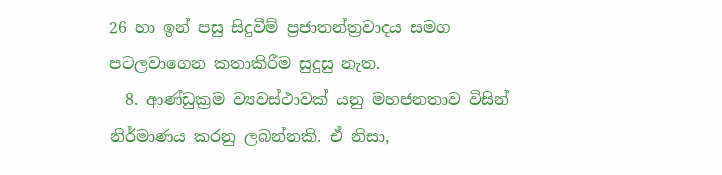26 හා ඉන් පසු සිදුවීම් ප්‍රජාතන්ත්‍රවාදය සමග පටලවාගෙන කතාකිරීම සුදුසු නැත.
  8. ආණ්ඩුක්‍රම ව්‍යවස්ථාවක් යනු මහජනතාව විසින් නිර්මාණය කරනු ලබන්නකි. ඒ නිසා,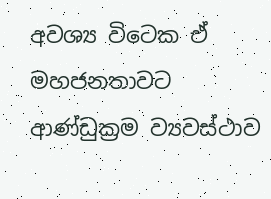අවශ්‍ය විටෙක ඒ මහජනතාවට ආණ්ඩුක්‍රම ව්‍යවස්ථාව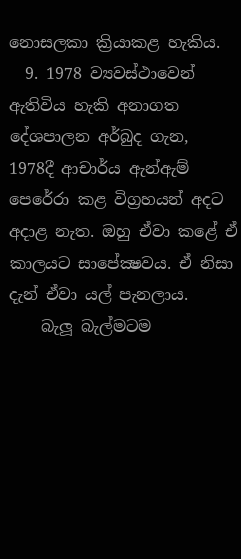නොසලකා ක්‍රියාකළ හැකිය.
  9. 1978 ව්‍යවස්ථාවෙන් ඇතිවිය හැකි අනාගත දේශපාලන අර්බුද ගැන, 1978දී ආචාර්ය ඇන්ඇම් පෙරේරා කළ විග්‍රහයන් අදට අදාළ නැත. ඔහු ඒවා කළේ ඒ කාලයට සාපේක්‍ෂවය. ඒ නිසා දැන් ඒවා යල් පැනලාය.
    බැලූ බැල්මටම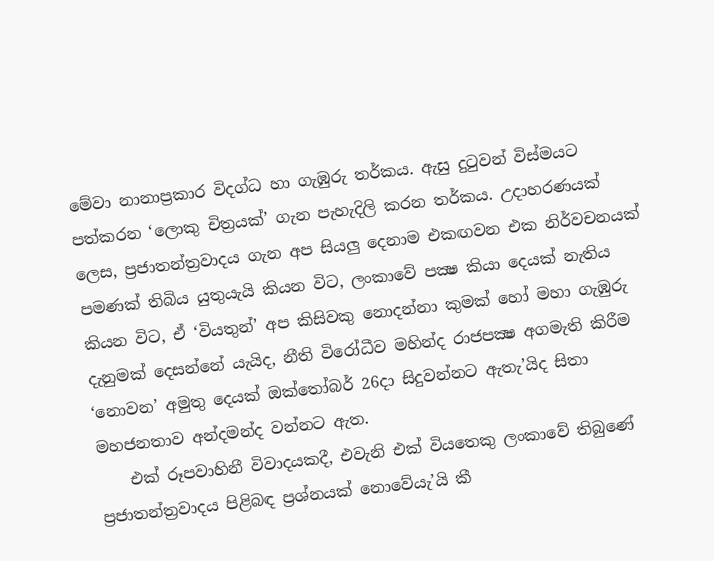මේවා නානාප්‍රකාර විදග්ධ හා ගැඹුරු තර්කය. ඇසු දුටුවන් විස්මයට පත්කරන ‘ලොකු චිත්‍රයක්’ ගැන පැහැදිලි කරන තර්කය. උදාහරණයක් ලෙස, ප්‍රජාතන්ත්‍රවාදය ගැන අප සියලු දෙනාම එකඟවන එක නිර්වචනයක් පමණක් තිබිය යුතුයැයි කියන විට, ලංකාවේ පක්‍ෂ කියා දෙයක් නැතිය කියන විට, ඒ ‘වියතුන්’ අප කිසිවකු නොදන්නා කුමක් හෝ මහා ගැඹුරු දැනුමක් දෙසන්නේ යැයිද, නීති විරෝධීව මහින්ද රාජපක්‍ෂ අගමැති කිරීම ‘නොවන’ අමුතු දෙයක් ඔක්තෝබර් 26දා සිදුවන්නට ඇතැ’යිද සිතා මහජනතාව අන්දමන්ද වන්නට ඇත.
    එක් රූපවාහිනී විවාදයකදී, එවැනි එක් වියතෙකු ලංකාවේ තිබුණේ ප්‍රජාතන්ත්‍රවාදය පිළිබඳ ප්‍රශ්නයක් නොවේයැ’යි කී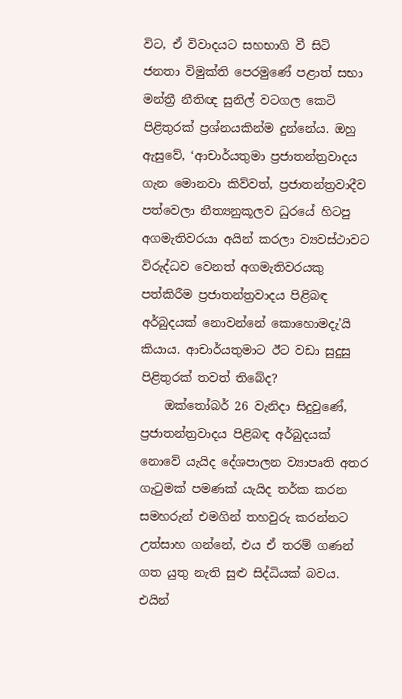විට, ඒ විවාදයට සහභාගි වී සිටි ජනතා විමුක්ති පෙරමුණේ පළාත් සභා මන්ත්‍රී නීතිඥ සුනිල් වටගල කෙටි පිළිතුරක් ප්‍රශ්නයකින්ම දුන්නේය. ඔහු ඇසුවේ, ‘ආචාර්යතුමා ප්‍රජාතන්ත්‍රවාදය ගැන මොනවා කිව්වත්, ප්‍රජාතන්ත්‍රවාදීව පත්වෙලා නීත්‍යනුකූලව ධුරයේ හිටපු අගමැතිවරයා අයින් කරලා ව්‍යවස්ථාවට විරුද්ධව වෙනත් අගමැතිවරයකු පත්කිරීම ප්‍රජාතන්ත්‍රවාදය පිළිබඳ අර්බුදයක් නොවන්නේ කොහොමදැ’යි කියාය. ආචාර්යතුමාට ඊට වඩා සුදුසු පිළිතුරක් තවත් තිබේද?
    ඔක්තෝබර් 26 වැනිදා සිදුවුණේ, ප්‍රජාතන්ත්‍රවාදය පිළිබඳ අර්බුදයක් නොවේ යැයිද දේශපාලන ව්‍යාපෘති අතර ගැටුමක් පමණක් යැයිද තර්ක කරන සමහරුන් එමගින් තහවුරු කරන්නට උත්සාහ ගන්නේ, එය ඒ තරම් ගණන් ගත යුතු නැති සුළු සිද්ධියක් බවය. එයින්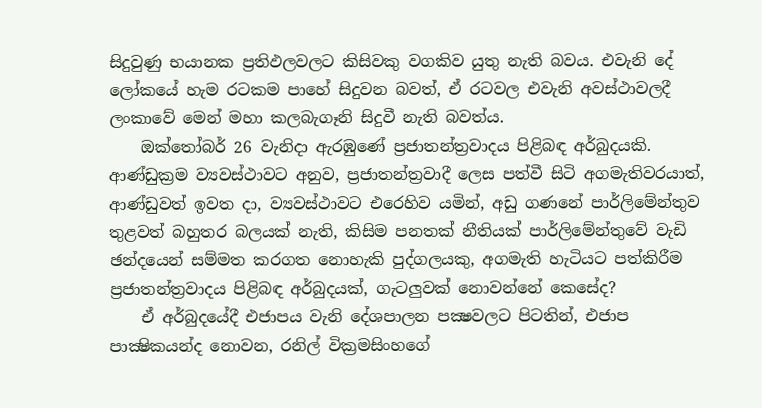සිදුවුණු භයානක ප්‍රතිඵලවලට කිසිවකු වගකිව යුතු නැති බවය. එවැනි දේ ලෝකයේ හැම රටකම පාහේ සිදුවන බවත්, ඒ රටවල එවැනි අවස්ථාවලදී ලංකාවේ මෙන් මහා කලබැගෑනි සිදුවී නැති බවත්ය.
    ඔක්තෝබර් 26 වැනිදා ඇරඹුණේ ප්‍රජාතන්ත්‍රවාදය පිළිබඳ අර්බුදයකි. ආණ්ඩුක්‍රම ව්‍යවස්ථාවට අනුව, ප්‍රජාතන්ත්‍රවාදී ලෙස පත්වී සිටි අගමැතිවරයාත්, ආණ්ඩුවත් ඉවත දා, ව්‍යවස්ථාවට එරෙහිව යමින්, අඩු ගණනේ පාර්ලිමේන්තුව තුළවත් බහුතර බලයක් නැති, කිසිම පනතක් නීතියක් පාර්ලිමේන්තුවේ වැඩි ඡන්දයෙන් සම්මත කරගත නොහැකි පුද්ගලයකු, අගමැති හැටියට පත්කිරීම ප්‍රජාතන්ත්‍රවාදය පිළිබඳ අර්බුදයක්, ගැටලුවක් නොවන්නේ කෙසේද?
    ඒ අර්බුදයේදී එජාපය වැනි දේශපාලන පක්‍ෂවලට පිටතින්, එජාප පාක්‍ෂිකයන්ද නොවන, රනිල් වික්‍රමසිංහගේ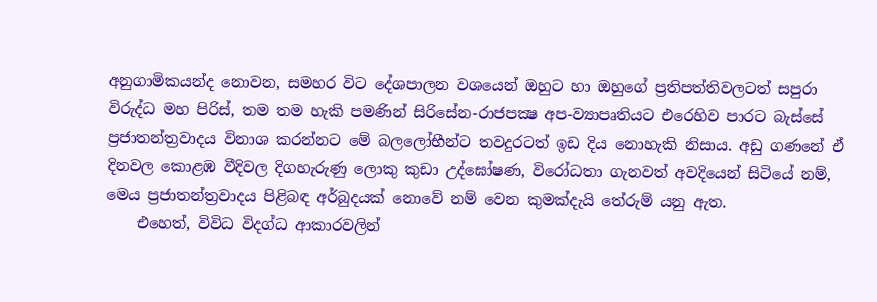අනුගාමිකයන්ද නොවන, සමහර විට දේශපාලන වශයෙන් ඔහුට හා ඔහුගේ ප්‍රතිපත්තිවලටත් සපුරා විරුද්ධ මහ පිරිස්, තම තම හැකි පමණින් සිරිසේන-රාජපක්‍ෂ අප-ව්‍යාපෘතියට එරෙහිව පාරට බැස්සේ ප්‍රජාතන්ත්‍රවාදය විනාශ කරන්නට මේ බලලෝභීන්ට තවදුරටත් ඉඩ දිය නොහැකි නිසාය. අඩු ගණනේ ඒ දිනවල කොළඹ වීදිවල දිගහැරුණු ලොකු කුඩා උද්ඝෝෂණ, විරෝධතා ගැනවත් අවදියෙන් සිටියේ නම්, මෙය ප්‍රජාතන්ත්‍රවාදය පිළිබඳ අර්බුදයක් නොවේ නම් වෙන කුමක්දැයි තේරුම් යනු ඇත.
    එහෙත්, විවිධ විදග්ධ ආකාරවලින්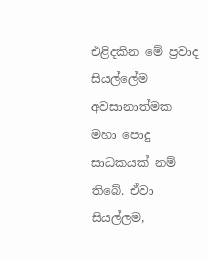එළිදකින මේ ප්‍රවාද සියල්ලේම අවසානාත්මක මහා පොදු සාධකයක් නම් තිබේ. ඒවා සියල්ලම,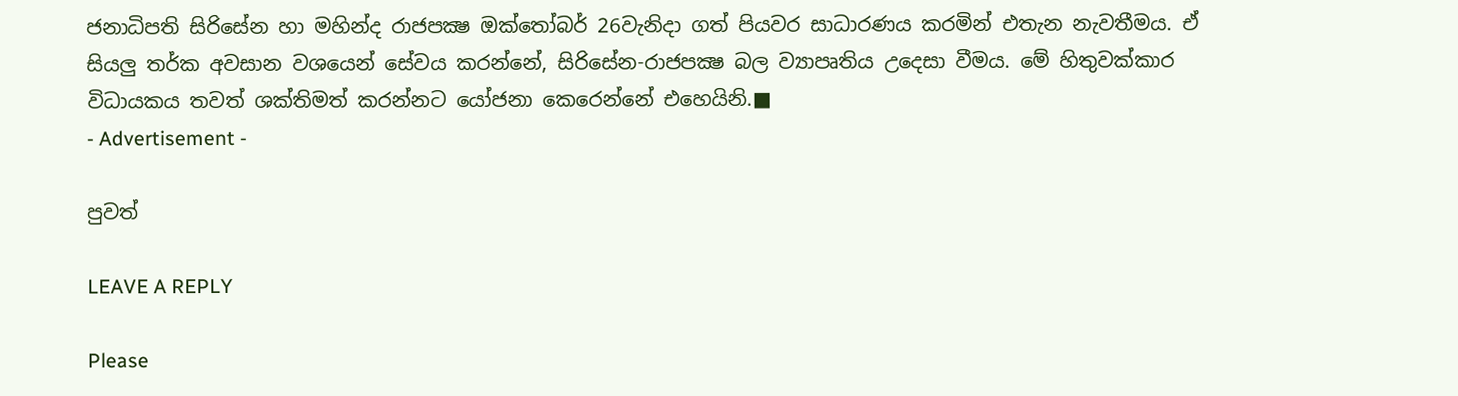ජනාධිපති සිරිසේන හා මහින්ද රාජපක්‍ෂ ඔක්තෝබර් 26වැනිදා ගත් පියවර සාධාරණය කරමින් එතැන නැවතීමය. ඒ සියලු තර්ක අවසාන වශයෙන් සේවය කරන්නේ, සිරිසේන-රාජපක්‍ෂ බල ව්‍යාපෘතිය උදෙසා වීමය. මේ හිතුවක්කාර විධායකය තවත් ශක්තිමත් කරන්නට යෝජනා කෙරෙන්නේ එහෙයිනි.■
- Advertisement -

පුවත්

LEAVE A REPLY

Please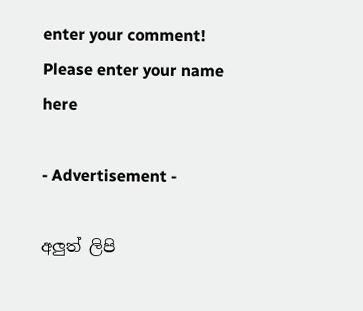enter your comment!
Please enter your name here

- Advertisement -

අලුත් ලිපි